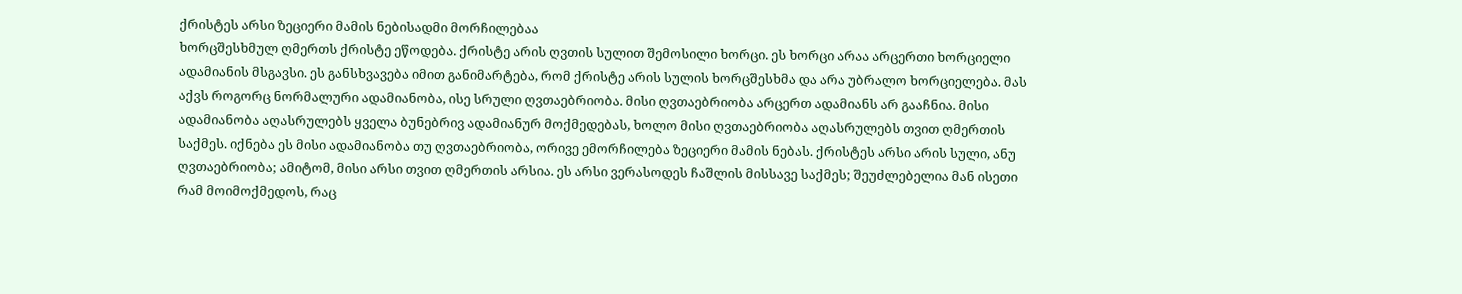ქრისტეს არსი ზეციერი მამის ნებისადმი მორჩილებაა
ხორცშესხმულ ღმერთს ქრისტე ეწოდება. ქრისტე არის ღვთის სულით შემოსილი ხორცი. ეს ხორცი არაა არცერთი ხორციელი ადამიანის მსგავსი. ეს განსხვავება იმით განიმარტება, რომ ქრისტე არის სულის ხორცშესხმა და არა უბრალო ხორციელება. მას აქვს როგორც ნორმალური ადამიანობა, ისე სრული ღვთაებრიობა. მისი ღვთაებრიობა არცერთ ადამიანს არ გააჩნია. მისი ადამიანობა აღასრულებს ყველა ბუნებრივ ადამიანურ მოქმედებას, ხოლო მისი ღვთაებრიობა აღასრულებს თვით ღმერთის საქმეს. იქნება ეს მისი ადამიანობა თუ ღვთაებრიობა, ორივე ემორჩილება ზეციერი მამის ნებას. ქრისტეს არსი არის სული, ანუ ღვთაებრიობა; ამიტომ, მისი არსი თვით ღმერთის არსია. ეს არსი ვერასოდეს ჩაშლის მისსავე საქმეს; შეუძლებელია მან ისეთი რამ მოიმოქმედოს, რაც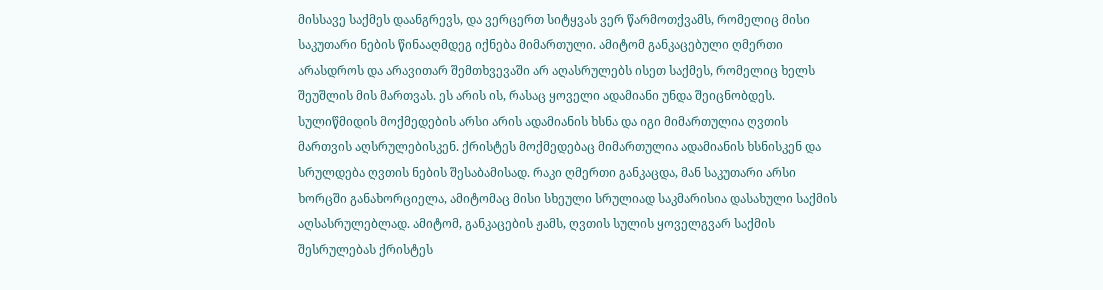მისსავე საქმეს დაანგრევს, და ვერცერთ სიტყვას ვერ წარმოთქვამს, რომელიც მისი საკუთარი ნების წინააღმდეგ იქნება მიმართული. ამიტომ განკაცებული ღმერთი არასდროს და არავითარ შემთხვევაში არ აღასრულებს ისეთ საქმეს, რომელიც ხელს შეუშლის მის მართვას. ეს არის ის, რასაც ყოველი ადამიანი უნდა შეიცნობდეს. სულიწმიდის მოქმედების არსი არის ადამიანის ხსნა და იგი მიმართულია ღვთის მართვის აღსრულებისკენ. ქრისტეს მოქმედებაც მიმართულია ადამიანის ხსნისკენ და სრულდება ღვთის ნების შესაბამისად. რაკი ღმერთი განკაცდა, მან საკუთარი არსი ხორცში განახორციელა, ამიტომაც მისი სხეული სრულიად საკმარისია დასახული საქმის აღსასრულებლად. ამიტომ, განკაცების ჟამს, ღვთის სულის ყოველგვარ საქმის შესრულებას ქრისტეს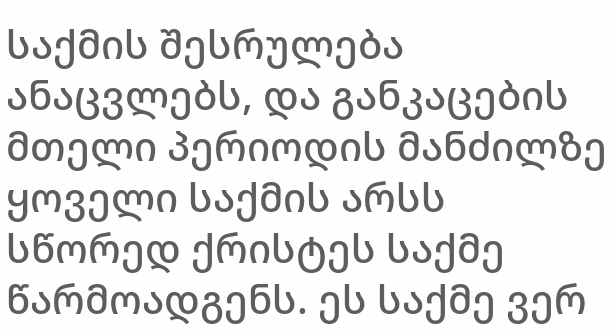საქმის შესრულება ანაცვლებს, და განკაცების მთელი პერიოდის მანძილზე ყოველი საქმის არსს სწორედ ქრისტეს საქმე წარმოადგენს. ეს საქმე ვერ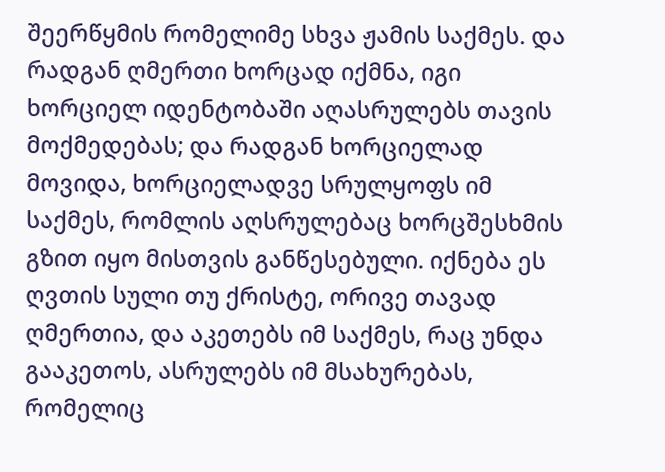შეერწყმის რომელიმე სხვა ჟამის საქმეს. და რადგან ღმერთი ხორცად იქმნა, იგი ხორციელ იდენტობაში აღასრულებს თავის მოქმედებას; და რადგან ხორციელად მოვიდა, ხორციელადვე სრულყოფს იმ საქმეს, რომლის აღსრულებაც ხორცშესხმის გზით იყო მისთვის განწესებული. იქნება ეს ღვთის სული თუ ქრისტე, ორივე თავად ღმერთია, და აკეთებს იმ საქმეს, რაც უნდა გააკეთოს, ასრულებს იმ მსახურებას, რომელიც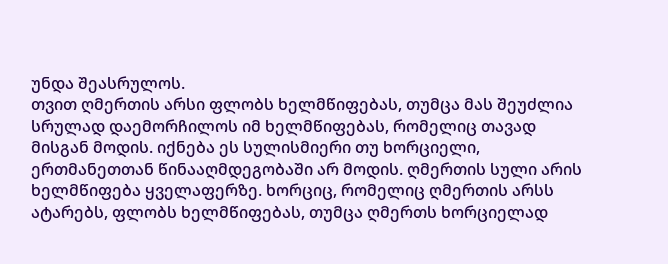უნდა შეასრულოს.
თვით ღმერთის არსი ფლობს ხელმწიფებას, თუმცა მას შეუძლია სრულად დაემორჩილოს იმ ხელმწიფებას, რომელიც თავად მისგან მოდის. იქნება ეს სულისმიერი თუ ხორციელი, ერთმანეთთან წინააღმდეგობაში არ მოდის. ღმერთის სული არის ხელმწიფება ყველაფერზე. ხორციც, რომელიც ღმერთის არსს ატარებს, ფლობს ხელმწიფებას, თუმცა ღმერთს ხორციელად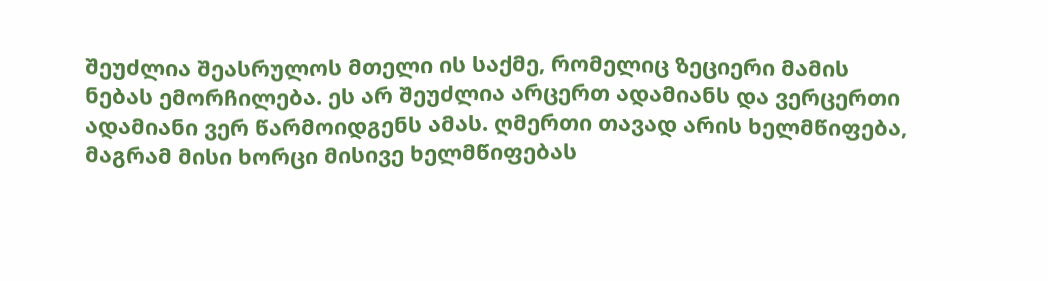შეუძლია შეასრულოს მთელი ის საქმე, რომელიც ზეციერი მამის ნებას ემორჩილება. ეს არ შეუძლია არცერთ ადამიანს და ვერცერთი ადამიანი ვერ წარმოიდგენს ამას. ღმერთი თავად არის ხელმწიფება, მაგრამ მისი ხორცი მისივე ხელმწიფებას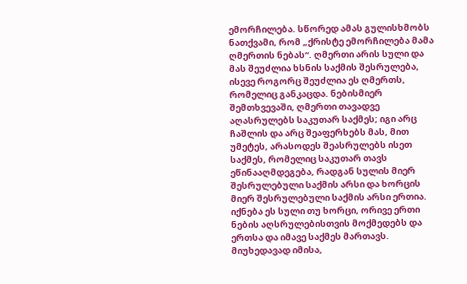ემორჩილება. სწორედ ამას გულისხმობს ნათქვამი, რომ „ქრისტე ემორჩილება მამა ღმერთის ნებას“. ღმერთი არის სული და მას შეუძლია ხსნის საქმის შესრულება, ისევე როგორც შეუძლია ეს ღმერთს, რომელიც განკაცდა. ნებისმიერ შემთხვევაში, ღმერთი თავადვე აღასრულებს საკუთარ საქმეს; იგი არც ჩაშლის და არც შეაფერხებს მას, მით უმეტეს, არასოდეს შეასრულებს ისეთ საქმეს, რომელიც საკუთარ თავს ეწინააღმდეგება, რადგან სულის მიერ შესრულებული საქმის არსი და ხორცის მიერ შესრულებული საქმის არსი ერთია. იქნება ეს სული თუ ხორცი, ორივე ერთი ნების აღსრულებისთვის მოქმედებს და ერთსა და იმავე საქმეს მართავს. მიუხედავად იმისა,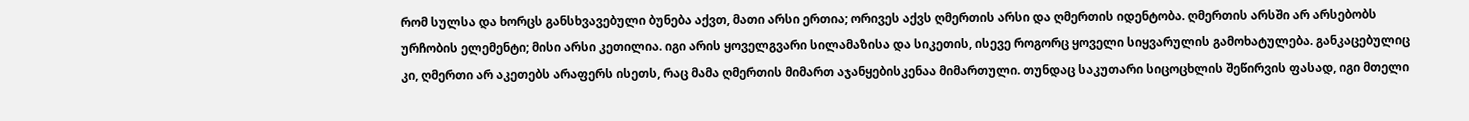რომ სულსა და ხორცს განსხვავებული ბუნება აქვთ, მათი არსი ერთია; ორივეს აქვს ღმერთის არსი და ღმერთის იდენტობა. ღმერთის არსში არ არსებობს ურჩობის ელემენტი; მისი არსი კეთილია. იგი არის ყოველგვარი სილამაზისა და სიკეთის, ისევე როგორც ყოველი სიყვარულის გამოხატულება. განკაცებულიც კი, ღმერთი არ აკეთებს არაფერს ისეთს, რაც მამა ღმერთის მიმართ აჯანყებისკენაა მიმართული. თუნდაც საკუთარი სიცოცხლის შეწირვის ფასად, იგი მთელი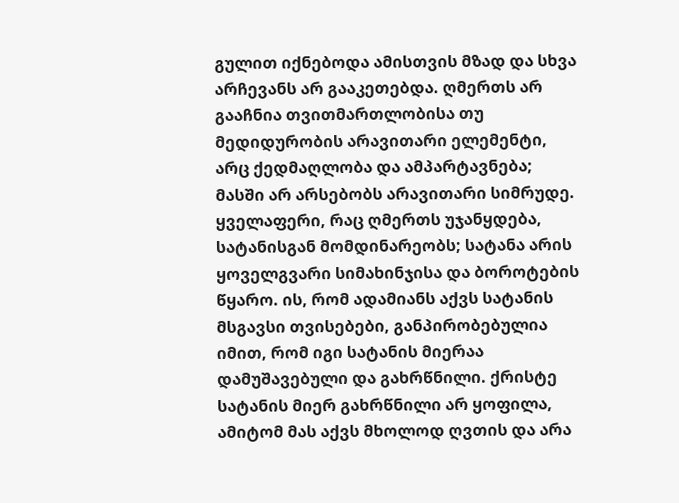გულით იქნებოდა ამისთვის მზად და სხვა არჩევანს არ გააკეთებდა. ღმერთს არ გააჩნია თვითმართლობისა თუ მედიდურობის არავითარი ელემენტი, არც ქედმაღლობა და ამპარტავნება; მასში არ არსებობს არავითარი სიმრუდე. ყველაფერი, რაც ღმერთს უჯანყდება, სატანისგან მომდინარეობს; სატანა არის ყოველგვარი სიმახინჯისა და ბოროტების წყარო. ის, რომ ადამიანს აქვს სატანის მსგავსი თვისებები, განპირობებულია იმით, რომ იგი სატანის მიერაა დამუშავებული და გახრწნილი. ქრისტე სატანის მიერ გახრწნილი არ ყოფილა, ამიტომ მას აქვს მხოლოდ ღვთის და არა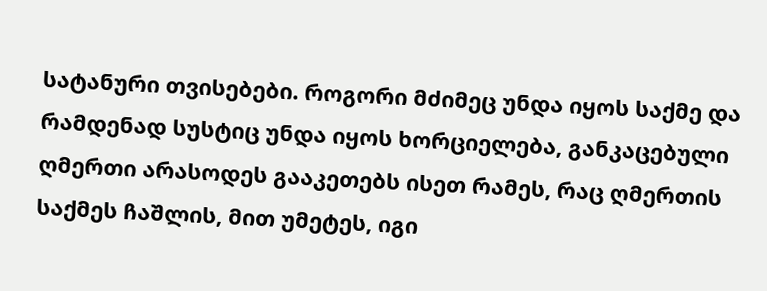სატანური თვისებები. როგორი მძიმეც უნდა იყოს საქმე და რამდენად სუსტიც უნდა იყოს ხორციელება, განკაცებული ღმერთი არასოდეს გააკეთებს ისეთ რამეს, რაც ღმერთის საქმეს ჩაშლის, მით უმეტეს, იგი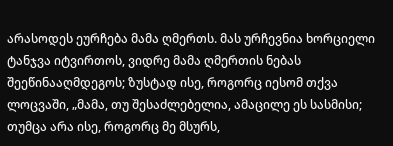არასოდეს ეურჩება მამა ღმერთს. მას ურჩევნია ხორციელი ტანჯვა იტვირთოს, ვიდრე მამა ღმერთის ნებას შეეწინააღმდეგოს; ზუსტად ისე, როგორც იესომ თქვა ლოცვაში, „მამა, თუ შესაძლებელია, ამაცილე ეს სასმისი; თუმცა არა ისე, როგორც მე მსურს,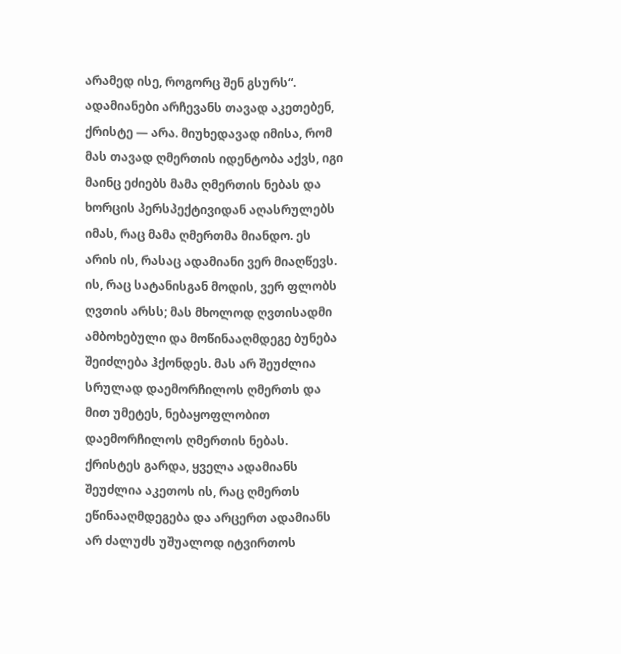არამედ ისე, როგორც შენ გსურს“. ადამიანები არჩევანს თავად აკეთებენ, ქრისტე — არა. მიუხედავად იმისა, რომ მას თავად ღმერთის იდენტობა აქვს, იგი მაინც ეძიებს მამა ღმერთის ნებას და ხორცის პერსპექტივიდან აღასრულებს იმას, რაც მამა ღმერთმა მიანდო. ეს არის ის, რასაც ადამიანი ვერ მიაღწევს. ის, რაც სატანისგან მოდის, ვერ ფლობს ღვთის არსს; მას მხოლოდ ღვთისადმი ამბოხებული და მოწინააღმდეგე ბუნება შეიძლება ჰქონდეს. მას არ შეუძლია სრულად დაემორჩილოს ღმერთს და მით უმეტეს, ნებაყოფლობით დაემორჩილოს ღმერთის ნებას. ქრისტეს გარდა, ყველა ადამიანს შეუძლია აკეთოს ის, რაც ღმერთს ეწინააღმდეგება და არცერთ ადამიანს არ ძალუძს უშუალოდ იტვირთოს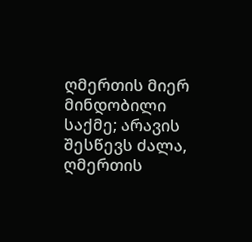ღმერთის მიერ მინდობილი საქმე; არავის შესწევს ძალა, ღმერთის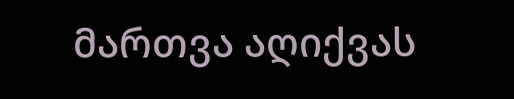მართვა აღიქვას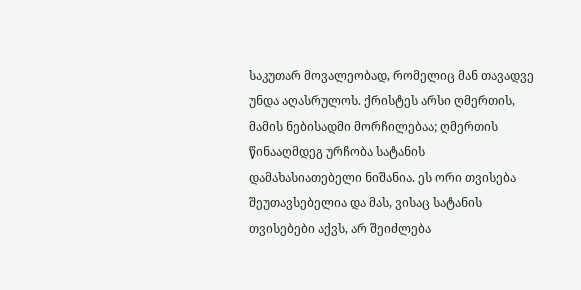საკუთარ მოვალეობად, რომელიც მან თავადვე უნდა აღასრულოს. ქრისტეს არსი ღმერთის, მამის ნებისადმი მორჩილებაა; ღმერთის წინააღმდეგ ურჩობა სატანის დამახასიათებელი ნიშანია. ეს ორი თვისება შეუთავსებელია და მას, ვისაც სატანის თვისებები აქვს, არ შეიძლება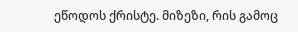ეწოდოს ქრისტე. მიზეზი, რის გამოც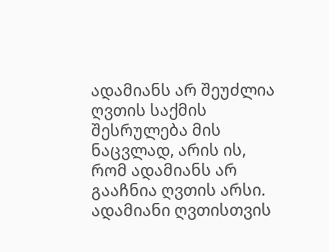ადამიანს არ შეუძლია ღვთის საქმის შესრულება მის ნაცვლად, არის ის, რომ ადამიანს არ გააჩნია ღვთის არსი. ადამიანი ღვთისთვის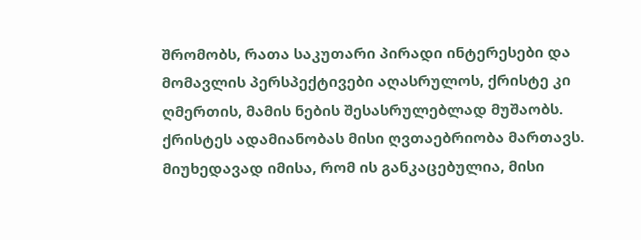შრომობს, რათა საკუთარი პირადი ინტერესები და მომავლის პერსპექტივები აღასრულოს, ქრისტე კი ღმერთის, მამის ნების შესასრულებლად მუშაობს.
ქრისტეს ადამიანობას მისი ღვთაებრიობა მართავს. მიუხედავად იმისა, რომ ის განკაცებულია, მისი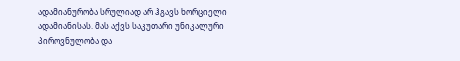ადამიანურობა სრულიად არ ჰგავს ხორციელი ადამიანისას. მას აქვს საკუთარი უნიკალური პიროვნულობა და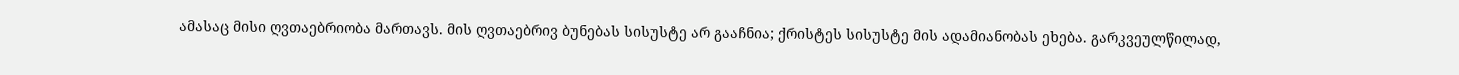ამასაც მისი ღვთაებრიობა მართავს. მის ღვთაებრივ ბუნებას სისუსტე არ გააჩნია; ქრისტეს სისუსტე მის ადამიანობას ეხება. გარკვეულწილად,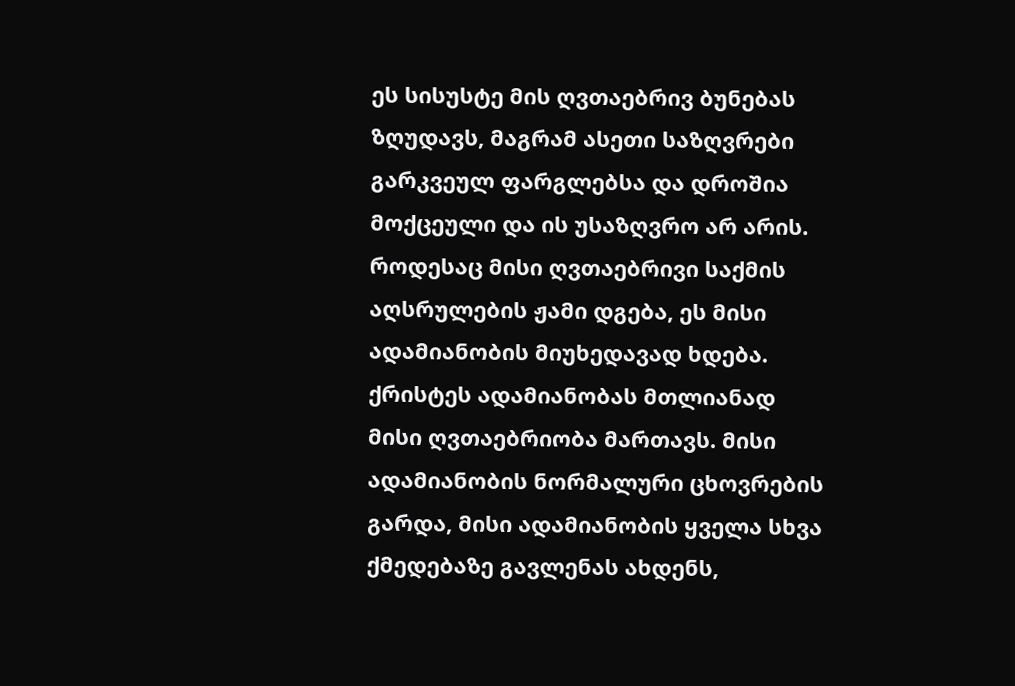ეს სისუსტე მის ღვთაებრივ ბუნებას ზღუდავს, მაგრამ ასეთი საზღვრები გარკვეულ ფარგლებსა და დროშია მოქცეული და ის უსაზღვრო არ არის. როდესაც მისი ღვთაებრივი საქმის აღსრულების ჟამი დგება, ეს მისი ადამიანობის მიუხედავად ხდება. ქრისტეს ადამიანობას მთლიანად მისი ღვთაებრიობა მართავს. მისი ადამიანობის ნორმალური ცხოვრების გარდა, მისი ადამიანობის ყველა სხვა ქმედებაზე გავლენას ახდენს,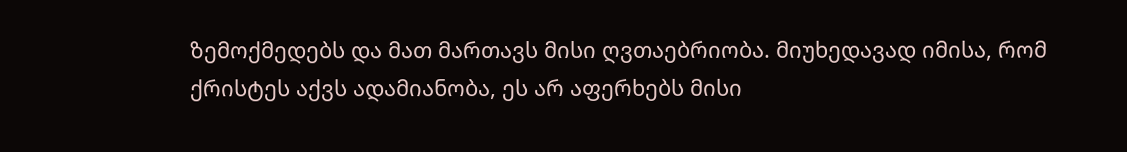ზემოქმედებს და მათ მართავს მისი ღვთაებრიობა. მიუხედავად იმისა, რომ ქრისტეს აქვს ადამიანობა, ეს არ აფერხებს მისი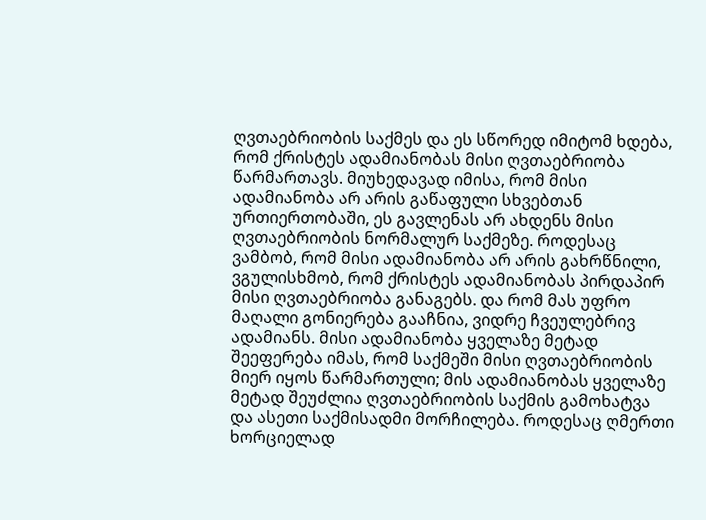ღვთაებრიობის საქმეს და ეს სწორედ იმიტომ ხდება, რომ ქრისტეს ადამიანობას მისი ღვთაებრიობა წარმართავს. მიუხედავად იმისა, რომ მისი ადამიანობა არ არის გაწაფული სხვებთან ურთიერთობაში, ეს გავლენას არ ახდენს მისი ღვთაებრიობის ნორმალურ საქმეზე. როდესაც ვამბობ, რომ მისი ადამიანობა არ არის გახრწნილი, ვგულისხმობ, რომ ქრისტეს ადამიანობას პირდაპირ მისი ღვთაებრიობა განაგებს. და რომ მას უფრო მაღალი გონიერება გააჩნია, ვიდრე ჩვეულებრივ ადამიანს. მისი ადამიანობა ყველაზე მეტად შეეფერება იმას, რომ საქმეში მისი ღვთაებრიობის მიერ იყოს წარმართული; მის ადამიანობას ყველაზე მეტად შეუძლია ღვთაებრიობის საქმის გამოხატვა და ასეთი საქმისადმი მორჩილება. როდესაც ღმერთი ხორციელად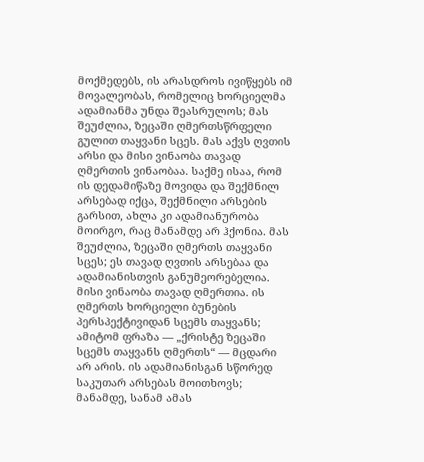მოქმედებს, ის არასდროს ივიწყებს იმ მოვალეობას, რომელიც ხორციელმა ადამიანმა უნდა შეასრულოს; მას შეუძლია, ზეცაში ღმერთსწრფელი გულით თაყვანი სცეს. მას აქვს ღვთის არსი და მისი ვინაობა თავად ღმერთის ვინაობაა. საქმე ისაა, რომ ის დედამიწაზე მოვიდა და შექმნილ არსებად იქცა, შექმნილი არსების გარსით, ახლა კი ადამიანურობა მოირგო, რაც მანამდე არ ჰქონია. მას შეუძლია, ზეცაში ღმერთს თაყვანი სცეს; ეს თავად ღვთის არსებაა და ადამიანისთვის განუმეორებელია. მისი ვინაობა თავად ღმერთია. ის ღმერთს ხორციელი ბუნების პერსპექტივიდან სცემს თაყვანს; ამიტომ ფრაზა — „ქრისტე ზეცაში სცემს თაყვანს ღმერთს“ — მცდარი არ არის. ის ადამიანისგან სწორედ საკუთარ არსებას მოითხოვს; მანამდე, სანამ ამას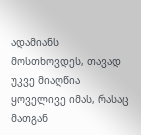ადამიანს მოსთხოვდეს, თავად უკვე მიაღწია ყოველივე იმას, რასაც მათგან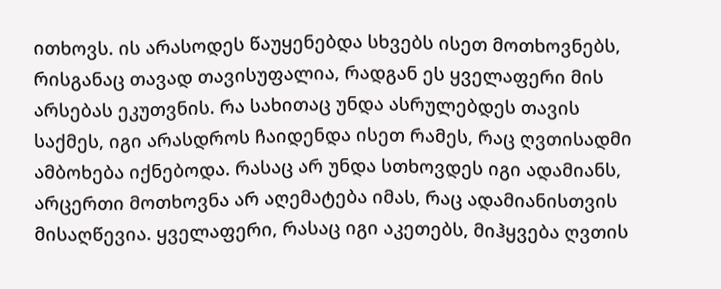ითხოვს. ის არასოდეს წაუყენებდა სხვებს ისეთ მოთხოვნებს, რისგანაც თავად თავისუფალია, რადგან ეს ყველაფერი მის არსებას ეკუთვნის. რა სახითაც უნდა ასრულებდეს თავის საქმეს, იგი არასდროს ჩაიდენდა ისეთ რამეს, რაც ღვთისადმი ამბოხება იქნებოდა. რასაც არ უნდა სთხოვდეს იგი ადამიანს, არცერთი მოთხოვნა არ აღემატება იმას, რაც ადამიანისთვის მისაღწევია. ყველაფერი, რასაც იგი აკეთებს, მიჰყვება ღვთის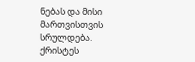ნებას და მისი მართვისთვის სრულდება. ქრისტეს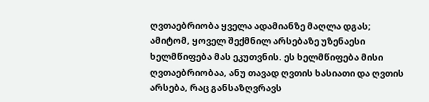ღვთაებრიობა ყველა ადამიანზე მაღლა დგას; ამიტომ, ყოველ შექმნილ არსებაზე უზენაესი ხელმწიფება მას ეკუთვნის. ეს ხელმწიფება მისი ღვთაებრიობაა, ანუ თავად ღვთის ხასიათი და ღვთის არსება, რაც განსაზღვრავს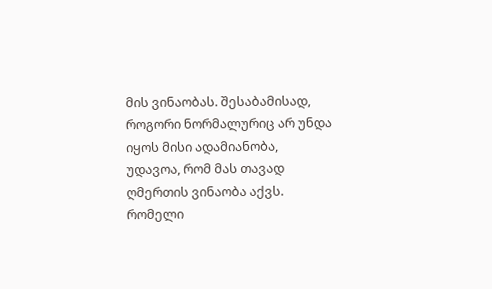მის ვინაობას. შესაბამისად, როგორი ნორმალურიც არ უნდა იყოს მისი ადამიანობა, უდავოა, რომ მას თავად ღმერთის ვინაობა აქვს. რომელი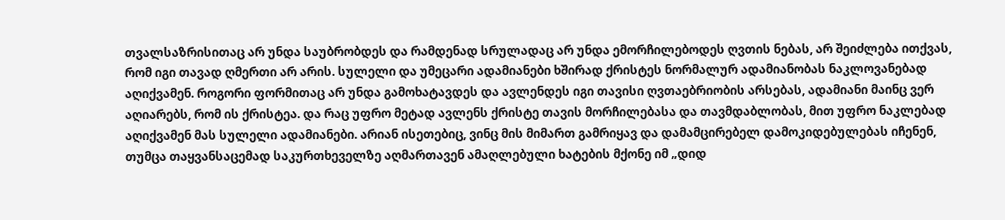თვალსაზრისითაც არ უნდა საუბრობდეს და რამდენად სრულადაც არ უნდა ემორჩილებოდეს ღვთის ნებას, არ შეიძლება ითქვას, რომ იგი თავად ღმერთი არ არის. სულელი და უმეცარი ადამიანები ხშირად ქრისტეს ნორმალურ ადამიანობას ნაკლოვანებად აღიქვამენ. როგორი ფორმითაც არ უნდა გამოხატავდეს და ავლენდეს იგი თავისი ღვთაებრიობის არსებას, ადამიანი მაინც ვერ აღიარებს, რომ ის ქრისტეა. და რაც უფრო მეტად ავლენს ქრისტე თავის მორჩილებასა და თავმდაბლობას, მით უფრო ნაკლებად აღიქვამენ მას სულელი ადამიანები. არიან ისეთებიც, ვინც მის მიმართ გამრიყავ და დამამცირებელ დამოკიდებულებას იჩენენ, თუმცა თაყვანსაცემად საკურთხეველზე აღმართავენ ამაღლებული ხატების მქონე იმ „დიდ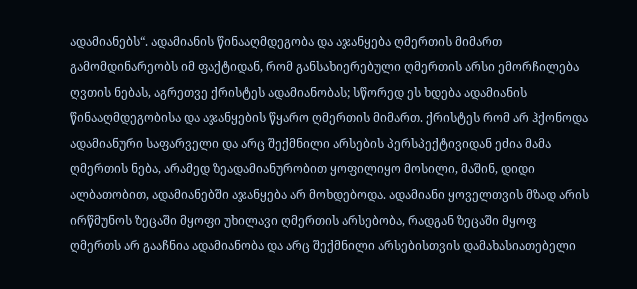ადამიანებს“. ადამიანის წინააღმდეგობა და აჯანყება ღმერთის მიმართ გამომდინარეობს იმ ფაქტიდან, რომ განსახიერებული ღმერთის არსი ემორჩილება ღვთის ნებას, აგრეთვე ქრისტეს ადამიანობას; სწორედ ეს ხდება ადამიანის წინააღმდეგობისა და აჯანყების წყარო ღმერთის მიმართ. ქრისტეს რომ არ ჰქონოდა ადამიანური საფარველი და არც შექმნილი არსების პერსპექტივიდან ეძია მამა ღმერთის ნება, არამედ ზეადამიანურობით ყოფილიყო მოსილი, მაშინ, დიდი ალბათობით, ადამიანებში აჯანყება არ მოხდებოდა. ადამიანი ყოველთვის მზად არის ირწმუნოს ზეცაში მყოფი უხილავი ღმერთის არსებობა, რადგან ზეცაში მყოფ ღმერთს არ გააჩნია ადამიანობა და არც შექმნილი არსებისთვის დამახასიათებელი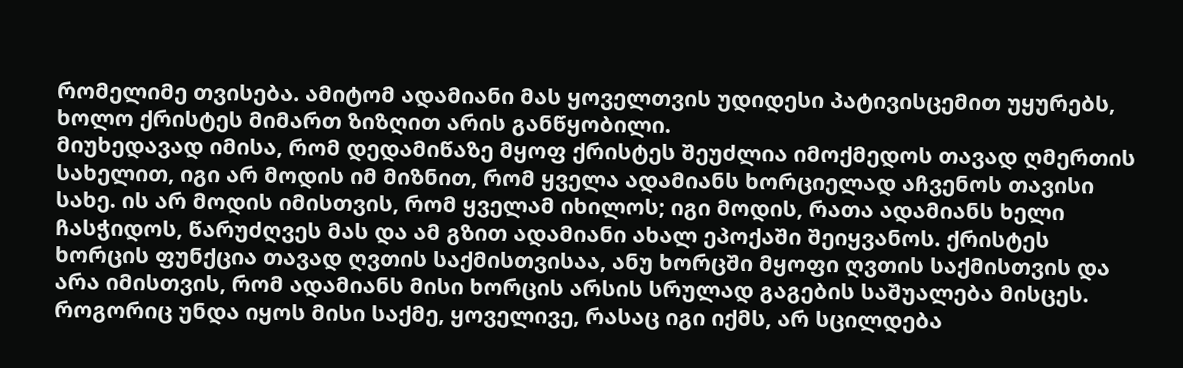რომელიმე თვისება. ამიტომ ადამიანი მას ყოველთვის უდიდესი პატივისცემით უყურებს, ხოლო ქრისტეს მიმართ ზიზღით არის განწყობილი.
მიუხედავად იმისა, რომ დედამიწაზე მყოფ ქრისტეს შეუძლია იმოქმედოს თავად ღმერთის სახელით, იგი არ მოდის იმ მიზნით, რომ ყველა ადამიანს ხორციელად აჩვენოს თავისი სახე. ის არ მოდის იმისთვის, რომ ყველამ იხილოს; იგი მოდის, რათა ადამიანს ხელი ჩასჭიდოს, წარუძღვეს მას და ამ გზით ადამიანი ახალ ეპოქაში შეიყვანოს. ქრისტეს ხორცის ფუნქცია თავად ღვთის საქმისთვისაა, ანუ ხორცში მყოფი ღვთის საქმისთვის და არა იმისთვის, რომ ადამიანს მისი ხორცის არსის სრულად გაგების საშუალება მისცეს. როგორიც უნდა იყოს მისი საქმე, ყოველივე, რასაც იგი იქმს, არ სცილდება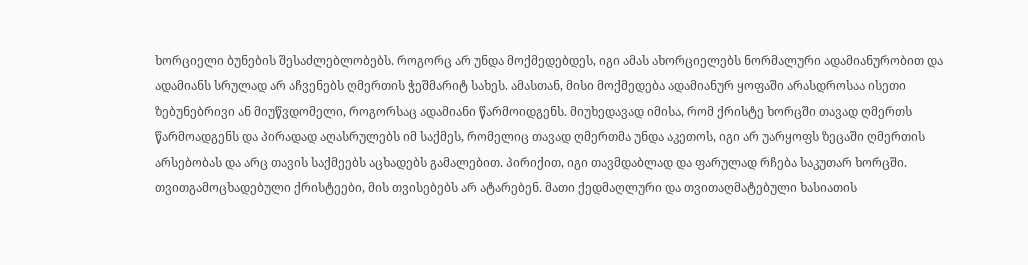ხორციელი ბუნების შესაძლებლობებს. როგორც არ უნდა მოქმედებდეს, იგი ამას ახორციელებს ნორმალური ადამიანურობით და ადამიანს სრულად არ აჩვენებს ღმერთის ჭეშმარიტ სახეს. ამასთან, მისი მოქმედება ადამიანურ ყოფაში არასდროსაა ისეთი ზებუნებრივი ან მიუწვდომელი, როგორსაც ადამიანი წარმოიდგენს. მიუხედავად იმისა, რომ ქრისტე ხორცში თავად ღმერთს წარმოადგენს და პირადად აღასრულებს იმ საქმეს, რომელიც თავად ღმერთმა უნდა აკეთოს, იგი არ უარყოფს ზეცაში ღმერთის არსებობას და არც თავის საქმეებს აცხადებს გამალებით. პირიქით, იგი თავმდაბლად და ფარულად რჩება საკუთარ ხორცში. თვითგამოცხადებული ქრისტეები, მის თვისებებს არ ატარებენ. მათი ქედმაღლური და თვითაღმატებული ხასიათის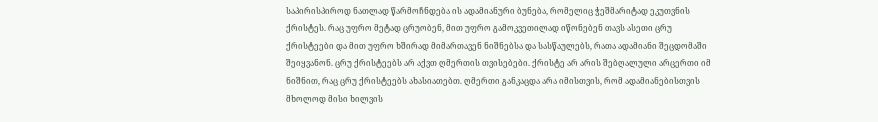საპირისპიროდ ნათლად წარმოჩნდება ის ადამიანური ბუნება, რომელიც ჭეშმარიტად ეკუთვნის ქრისტეს. რაც უფრო მეტად ცრუობენ, მით უფრო გამოკვეთილად იწონებენ თავს ასეთი ცრუ ქრისტეები და მით უფრო ხშირად მიმართავენ ნიშნებსა და სასწაულებს, რათა ადამიანი შეცდომაში შეიყვანონ. ცრუ ქრისტეებს არ აქვთ ღმერთის თვისებები. ქრისტე არ არის შებღალული არცერთი იმ ნიშნით, რაც ცრუ ქრისტეებს ახასიათებთ. ღმერთი განკაცდა არა იმისთვის, რომ ადამიანებისთვის მხოლოდ მისი ხილვის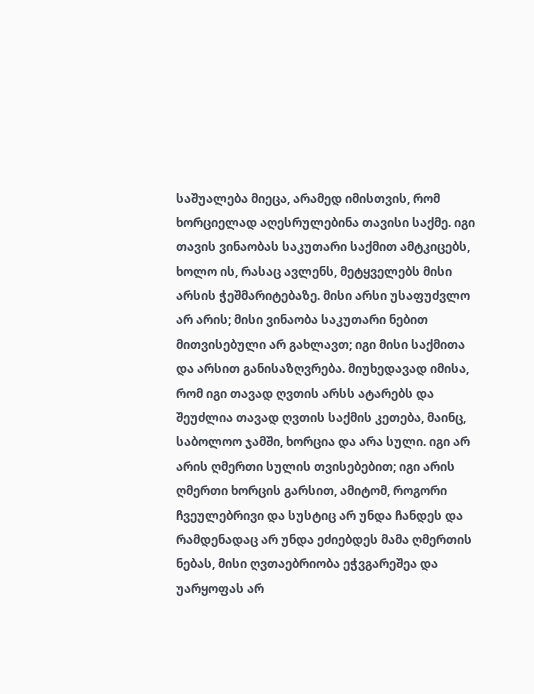საშუალება მიეცა, არამედ იმისთვის, რომ ხორციელად აღესრულებინა თავისი საქმე. იგი თავის ვინაობას საკუთარი საქმით ამტკიცებს, ხოლო ის, რასაც ავლენს, მეტყველებს მისი არსის ჭეშმარიტებაზე. მისი არსი უსაფუძვლო არ არის; მისი ვინაობა საკუთარი ნებით მითვისებული არ გახლავთ; იგი მისი საქმითა და არსით განისაზღვრება. მიუხედავად იმისა, რომ იგი თავად ღვთის არსს ატარებს და შეუძლია თავად ღვთის საქმის კეთება, მაინც, საბოლოო ჯამში, ხორცია და არა სული. იგი არ არის ღმერთი სულის თვისებებით; იგი არის ღმერთი ხორცის გარსით, ამიტომ, როგორი ჩვეულებრივი და სუსტიც არ უნდა ჩანდეს და რამდენადაც არ უნდა ეძიებდეს მამა ღმერთის ნებას, მისი ღვთაებრიობა ეჭვგარეშეა და უარყოფას არ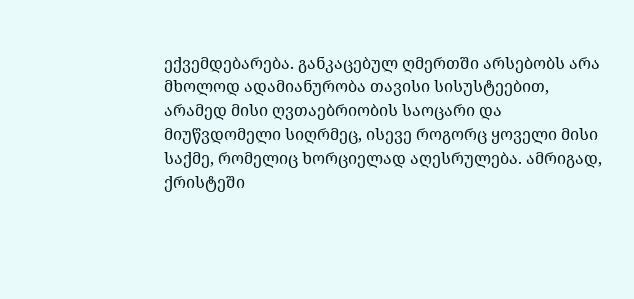ექვემდებარება. განკაცებულ ღმერთში არსებობს არა მხოლოდ ადამიანურობა თავისი სისუსტეებით, არამედ მისი ღვთაებრიობის საოცარი და მიუწვდომელი სიღრმეც, ისევე როგორც ყოველი მისი საქმე, რომელიც ხორციელად აღესრულება. ამრიგად, ქრისტეში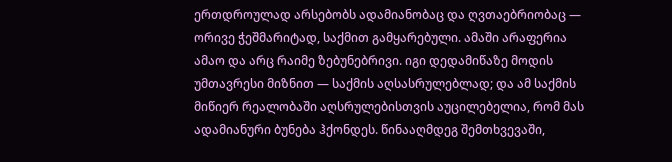ერთდროულად არსებობს ადამიანობაც და ღვთაებრიობაც — ორივე ჭეშმარიტად, საქმით გამყარებული. ამაში არაფერია ამაო და არც რაიმე ზებუნებრივი. იგი დედამიწაზე მოდის უმთავრესი მიზნით — საქმის აღსასრულებლად; და ამ საქმის მიწიერ რეალობაში აღსრულებისთვის აუცილებელია, რომ მას ადამიანური ბუნება ჰქონდეს. წინააღმდეგ შემთხვევაში,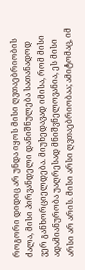როგორი დიდიც არ უნდა იყოს მისი ღვთაებრიობის ძალა, მისი პირვანდელი დანიშნულება სათანადოდ ვერ განხორციელდება. მიუხედავად იმისა, რომ მისი ადამიანურობა უაღრესად მნიშვნელოვანია, ეს მისი არსი არ არის. მისი არსი ღვთაებრიობაა; ამიტომაც, იმ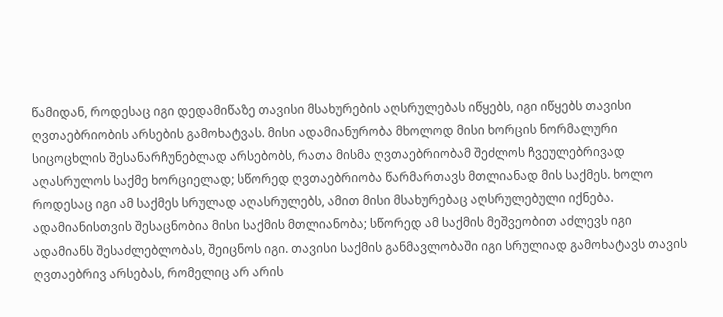წამიდან, როდესაც იგი დედამიწაზე თავისი მსახურების აღსრულებას იწყებს, იგი იწყებს თავისი ღვთაებრიობის არსების გამოხატვას. მისი ადამიანურობა მხოლოდ მისი ხორცის ნორმალური სიცოცხლის შესანარჩუნებლად არსებობს, რათა მისმა ღვთაებრიობამ შეძლოს ჩვეულებრივად აღასრულოს საქმე ხორციელად; სწორედ ღვთაებრიობა წარმართავს მთლიანად მის საქმეს. ხოლო როდესაც იგი ამ საქმეს სრულად აღასრულებს, ამით მისი მსახურებაც აღსრულებული იქნება. ადამიანისთვის შესაცნობია მისი საქმის მთლიანობა; სწორედ ამ საქმის მეშვეობით აძლევს იგი ადამიანს შესაძლებლობას, შეიცნოს იგი. თავისი საქმის განმავლობაში იგი სრულიად გამოხატავს თავის ღვთაებრივ არსებას, რომელიც არ არის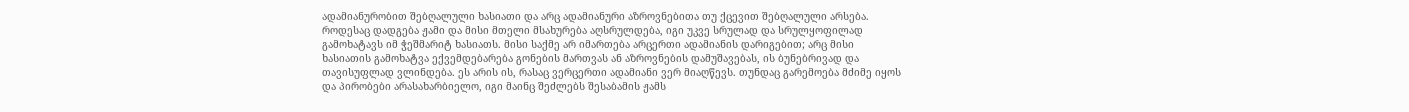ადამიანურობით შებღალული ხასიათი და არც ადამიანური აზროვნებითა თუ ქცევით შებღალული არსება. როდესაც დადგება ჟამი და მისი მთელი მსახურება აღსრულდება, იგი უკვე სრულად და სრულყოფილად გამოხატავს იმ ჭეშმარიტ ხასიათს. მისი საქმე არ იმართება არცერთი ადამიანის დარიგებით; არც მისი ხასიათის გამოხატვა ექვემდებარება გონების მართვას ან აზროვნების დამუშავებას, ის ბუნებრივად და თავისუფლად ვლინდება. ეს არის ის, რასაც ვერცერთი ადამიანი ვერ მიაღწევს. თუნდაც გარემოება მძიმე იყოს და პირობები არასახარბიელო, იგი მაინც შეძლებს შესაბამის ჟამს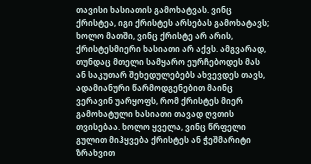თავისი ხასიათის გამოხატვას. ვინც ქრისტეა, იგი ქრისტეს არსებას გამოხატავს; ხოლო მათში, ვინც ქრისტე არ არის, ქრისტესმიერი ხასიათი არ აქვს. ამგვარად, თუნდაც მთელი სამყარო ეურჩებოდეს მას ან საკუთარ შეხედულებებს ახვევდეს თავს, ადამიანური წარმოდგენებით მაინც ვერავინ უარყოფს, რომ ქრისტეს მიერ გამოხატული ხასიათი თავად ღვთის თვისებაა. ხოლო ყველა, ვინც წრფელი გულით მიჰყვება ქრისტეს ან ჭეშმარიტი ზრახვით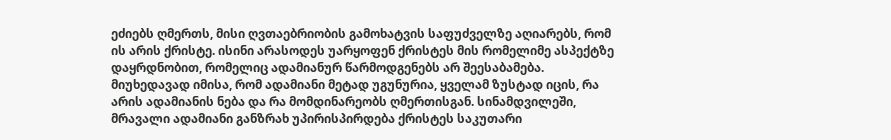ეძიებს ღმერთს, მისი ღვთაებრიობის გამოხატვის საფუძველზე აღიარებს, რომ ის არის ქრისტე. ისინი არასოდეს უარყოფენ ქრისტეს მის რომელიმე ასპექტზე დაყრდნობით, რომელიც ადამიანურ წარმოდგენებს არ შეესაბამება. მიუხედავად იმისა, რომ ადამიანი მეტად უგუნურია, ყველამ ზუსტად იცის, რა არის ადამიანის ნება და რა მომდინარეობს ღმერთისგან. სინამდვილეში, მრავალი ადამიანი განზრახ უპირისპირდება ქრისტეს საკუთარი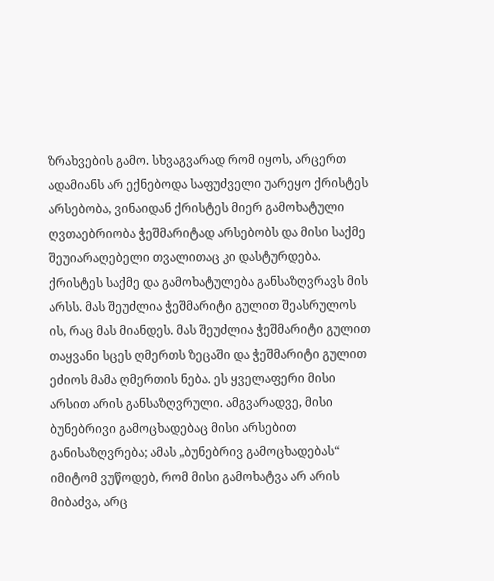ზრახვების გამო. სხვაგვარად რომ იყოს, არცერთ ადამიანს არ ექნებოდა საფუძველი უარეყო ქრისტეს არსებობა, ვინაიდან ქრისტეს მიერ გამოხატული ღვთაებრიობა ჭეშმარიტად არსებობს და მისი საქმე შეუიარაღებელი თვალითაც კი დასტურდება.
ქრისტეს საქმე და გამოხატულება განსაზღვრავს მის არსს. მას შეუძლია ჭეშმარიტი გულით შეასრულოს ის, რაც მას მიანდეს. მას შეუძლია ჭეშმარიტი გულით თაყვანი სცეს ღმერთს ზეცაში და ჭეშმარიტი გულით ეძიოს მამა ღმერთის ნება. ეს ყველაფერი მისი არსით არის განსაზღვრული. ამგვარადვე, მისი ბუნებრივი გამოცხადებაც მისი არსებით განისაზღვრება; ამას „ბუნებრივ გამოცხადებას“ იმიტომ ვუწოდებ, რომ მისი გამოხატვა არ არის მიბაძვა, არც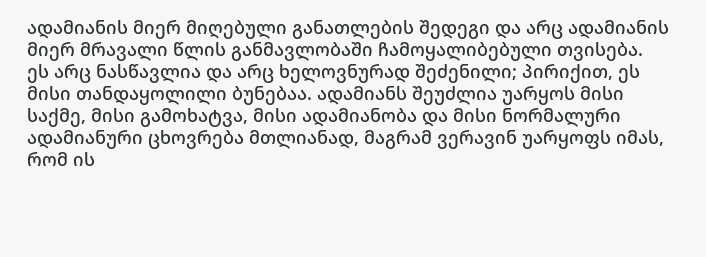ადამიანის მიერ მიღებული განათლების შედეგი და არც ადამიანის მიერ მრავალი წლის განმავლობაში ჩამოყალიბებული თვისება. ეს არც ნასწავლია და არც ხელოვნურად შეძენილი; პირიქით, ეს მისი თანდაყოლილი ბუნებაა. ადამიანს შეუძლია უარყოს მისი საქმე, მისი გამოხატვა, მისი ადამიანობა და მისი ნორმალური ადამიანური ცხოვრება მთლიანად, მაგრამ ვერავინ უარყოფს იმას, რომ ის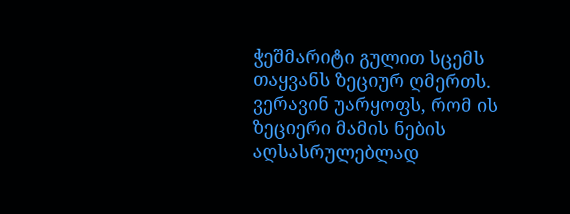ჭეშმარიტი გულით სცემს თაყვანს ზეციურ ღმერთს. ვერავინ უარყოფს, რომ ის ზეციერი მამის ნების აღსასრულებლად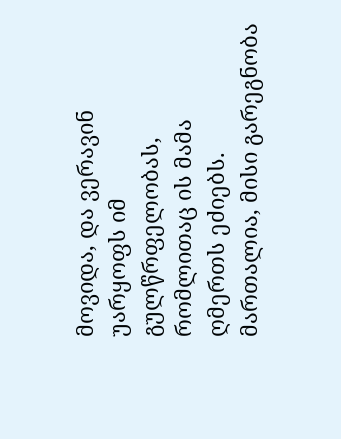მოვიდა, და ვერავინ უარყოფს იმ გულწრფელობას, რომლითაც ის მამა ღმერთს ეძიებს. მართალია, მისი გარეგნობა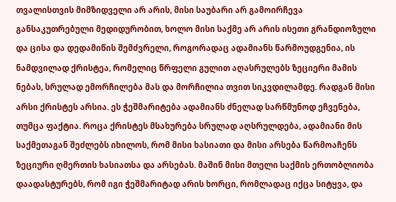თვალისთვის მიმზიდველი არ არის, მისი საუბარი არ გამოირჩევა განსაკუთრებული მედიდურობით, ხოლო მისი საქმე არ არის ისეთი გრანდიოზული და ცისა და დედამიწის შემძვრელი, როგორადაც ადამიანს წარმოუდგენია, ის ნამდვილად ქრისტეა, რომელიც წრფელი გულით აღასრულებს ზეციერი მამის ნებას, სრულად ემორჩილება მას და მორჩილია თვით სიკვდილამდე. რადგან მისი არსი ქრისტეს არსია. ეს ჭეშმარიტება ადამიანს ძნელად სარწმუნოდ ეჩვენება, თუმცა ფაქტია. როცა ქრისტეს მსახურება სრულად აღსრულდება, ადამიანი მის საქმეთაგან შეძლებს იხილოს, რომ მისი ხასიათი და მისი არსება წარმოაჩენს ზეციური ღმერთის ხასიათსა და არსებას. მაშინ მისი მთელი საქმის ერთობლიობა დაადასტურებს, რომ იგი ჭეშმარიტად არის ხორცი, რომლადაც იქცა სიტყვა, და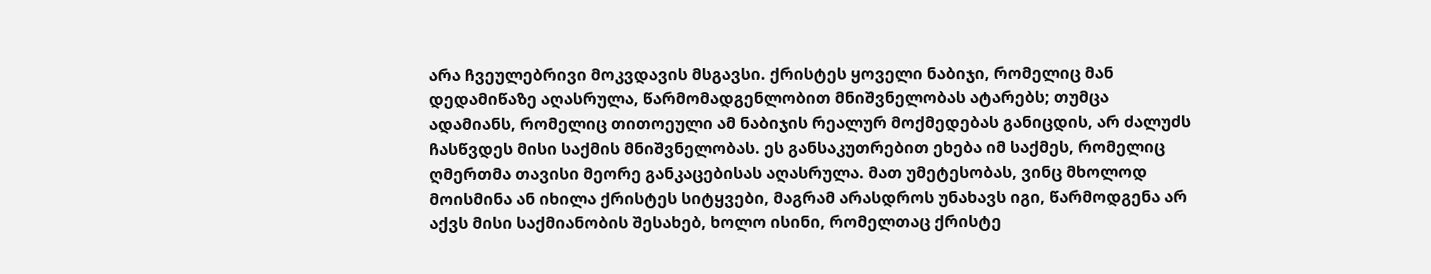არა ჩვეულებრივი მოკვდავის მსგავსი. ქრისტეს ყოველი ნაბიჯი, რომელიც მან დედამიწაზე აღასრულა, წარმომადგენლობით მნიშვნელობას ატარებს; თუმცა ადამიანს, რომელიც თითოეული ამ ნაბიჯის რეალურ მოქმედებას განიცდის, არ ძალუძს ჩასწვდეს მისი საქმის მნიშვნელობას. ეს განსაკუთრებით ეხება იმ საქმეს, რომელიც ღმერთმა თავისი მეორე განკაცებისას აღასრულა. მათ უმეტესობას, ვინც მხოლოდ მოისმინა ან იხილა ქრისტეს სიტყვები, მაგრამ არასდროს უნახავს იგი, წარმოდგენა არ აქვს მისი საქმიანობის შესახებ, ხოლო ისინი, რომელთაც ქრისტე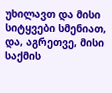უხილავთ და მისი სიტყვები სმენიათ, და, აგრეთვე, მისი საქმის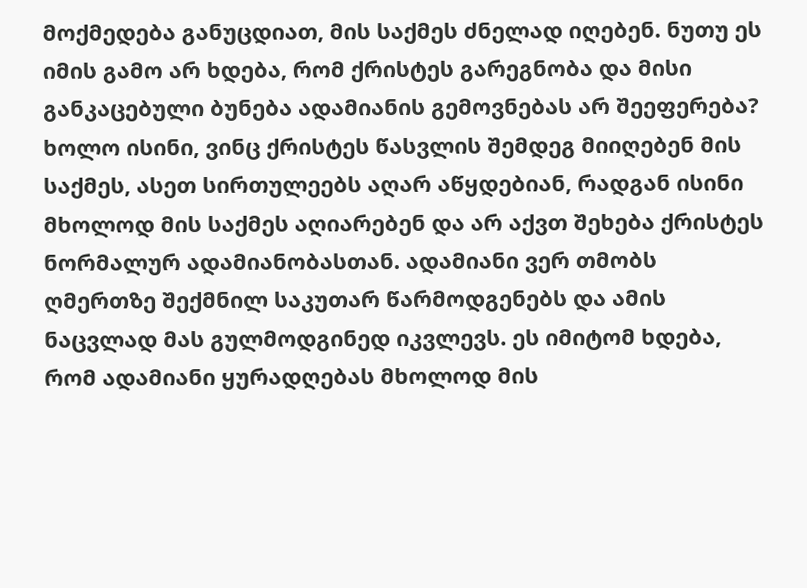მოქმედება განუცდიათ, მის საქმეს ძნელად იღებენ. ნუთუ ეს იმის გამო არ ხდება, რომ ქრისტეს გარეგნობა და მისი განკაცებული ბუნება ადამიანის გემოვნებას არ შეეფერება? ხოლო ისინი, ვინც ქრისტეს წასვლის შემდეგ მიიღებენ მის საქმეს, ასეთ სირთულეებს აღარ აწყდებიან, რადგან ისინი მხოლოდ მის საქმეს აღიარებენ და არ აქვთ შეხება ქრისტეს ნორმალურ ადამიანობასთან. ადამიანი ვერ თმობს ღმერთზე შექმნილ საკუთარ წარმოდგენებს და ამის ნაცვლად მას გულმოდგინედ იკვლევს. ეს იმიტომ ხდება, რომ ადამიანი ყურადღებას მხოლოდ მის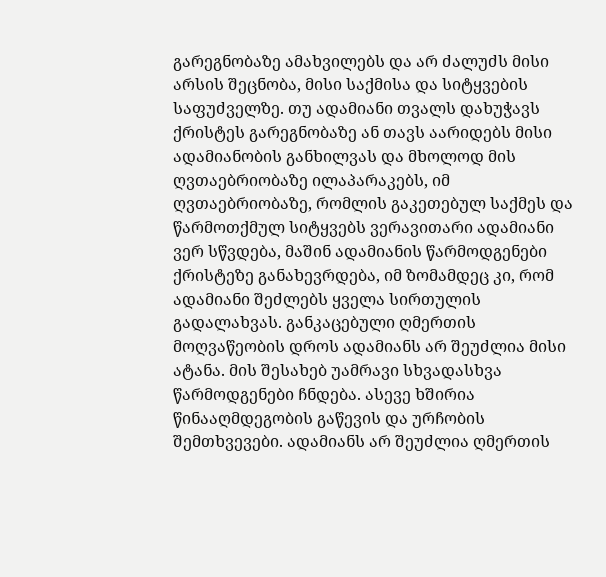გარეგნობაზე ამახვილებს და არ ძალუძს მისი არსის შეცნობა, მისი საქმისა და სიტყვების საფუძველზე. თუ ადამიანი თვალს დახუჭავს ქრისტეს გარეგნობაზე ან თავს აარიდებს მისი ადამიანობის განხილვას და მხოლოდ მის ღვთაებრიობაზე ილაპარაკებს, იმ ღვთაებრიობაზე, რომლის გაკეთებულ საქმეს და წარმოთქმულ სიტყვებს ვერავითარი ადამიანი ვერ სწვდება, მაშინ ადამიანის წარმოდგენები ქრისტეზე განახევრდება, იმ ზომამდეც კი, რომ ადამიანი შეძლებს ყველა სირთულის გადალახვას. განკაცებული ღმერთის მოღვაწეობის დროს ადამიანს არ შეუძლია მისი ატანა. მის შესახებ უამრავი სხვადასხვა წარმოდგენები ჩნდება. ასევე ხშირია წინააღმდეგობის გაწევის და ურჩობის შემთხვევები. ადამიანს არ შეუძლია ღმერთის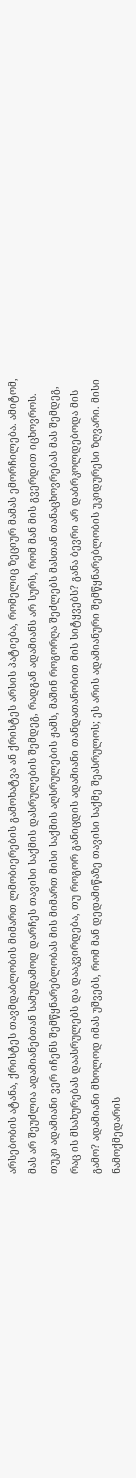არსებობის ატანა, ქრისტეს თავმდაბლობის მიმართ ლმობიერების გამოხატვა ან ქრისტეს არსის პატიება, რომელიც ზეციურ მამას ემორჩილება. ამიტომ, მას არ შეუძლია ადამიანებთან სამუდამოდ დარჩეს თავისი საქმის დასრულების შემდეგ, რადგან ადამიანს არ სურს, რომ მან მის გვერდით იცხოვროს. თუკი ადამიანი ვერ იჩენს შემწყნარებლობას მის მიმართ მისი საქმის აღსრულების ჟამს, მაშინ როგორღა შეძლებს მასთან თანაცხოვრებას მას შემდეგ, რაც ის მსახურებას დაასრულებს და დააკვირდება, თუ როგორ განიცდის ადამიანი თანდათანობით მის სიტყვებს? განა ბევრი არ დაბრკოლდებოდა მის გამო? ადამიანი მხოლოდ იმას უშვებს, რომ მან დედამიწაზე თავისი საქმე შეასრულოს; ეს არის ადამიანური შემწყნარებლობის უკიდურესი ზღვარი. მისი ნამოქმედარის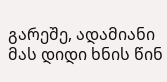გარეშე, ადამიანი მას დიდი ხნის წინ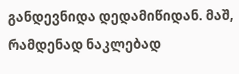განდევნიდა დედამიწიდან. მაშ, რამდენად ნაკლებად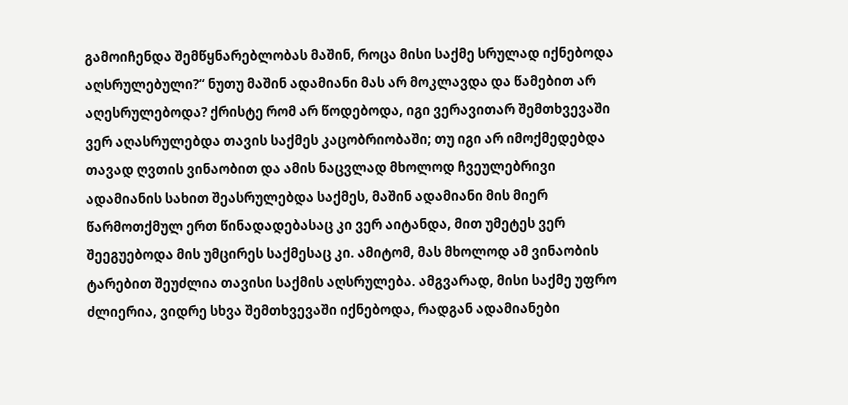გამოიჩენდა შემწყნარებლობას მაშინ, როცა მისი საქმე სრულად იქნებოდა აღსრულებული?“ ნუთუ მაშინ ადამიანი მას არ მოკლავდა და წამებით არ აღესრულებოდა? ქრისტე რომ არ წოდებოდა, იგი ვერავითარ შემთხვევაში ვერ აღასრულებდა თავის საქმეს კაცობრიობაში; თუ იგი არ იმოქმედებდა თავად ღვთის ვინაობით და ამის ნაცვლად მხოლოდ ჩვეულებრივი ადამიანის სახით შეასრულებდა საქმეს, მაშინ ადამიანი მის მიერ წარმოთქმულ ერთ წინადადებასაც კი ვერ აიტანდა, მით უმეტეს ვერ შეეგუებოდა მის უმცირეს საქმესაც კი. ამიტომ, მას მხოლოდ ამ ვინაობის ტარებით შეუძლია თავისი საქმის აღსრულება. ამგვარად, მისი საქმე უფრო ძლიერია, ვიდრე სხვა შემთხვევაში იქნებოდა, რადგან ადამიანები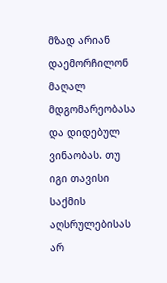მზად არიან დაემორჩილონ მაღალ მდგომარეობასა და დიდებულ ვინაობას. თუ იგი თავისი საქმის აღსრულებისას არ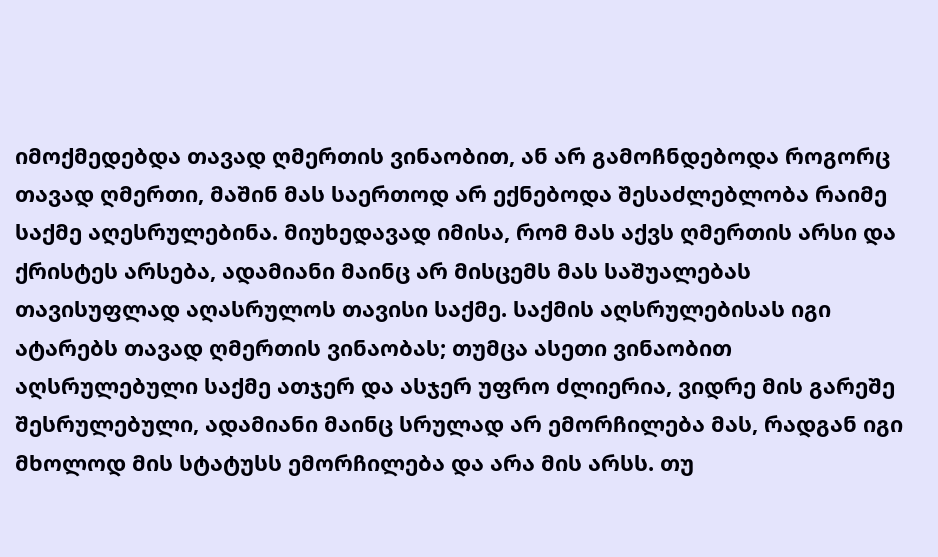იმოქმედებდა თავად ღმერთის ვინაობით, ან არ გამოჩნდებოდა როგორც თავად ღმერთი, მაშინ მას საერთოდ არ ექნებოდა შესაძლებლობა რაიმე საქმე აღესრულებინა. მიუხედავად იმისა, რომ მას აქვს ღმერთის არსი და ქრისტეს არსება, ადამიანი მაინც არ მისცემს მას საშუალებას თავისუფლად აღასრულოს თავისი საქმე. საქმის აღსრულებისას იგი ატარებს თავად ღმერთის ვინაობას; თუმცა ასეთი ვინაობით აღსრულებული საქმე ათჯერ და ასჯერ უფრო ძლიერია, ვიდრე მის გარეშე შესრულებული, ადამიანი მაინც სრულად არ ემორჩილება მას, რადგან იგი მხოლოდ მის სტატუსს ემორჩილება და არა მის არსს. თუ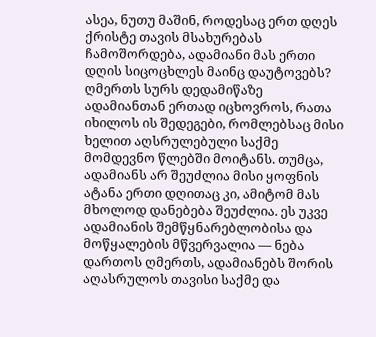ასეა, ნუთუ მაშინ, როდესაც ერთ დღეს ქრისტე თავის მსახურებას ჩამოშორდება, ადამიანი მას ერთი დღის სიცოცხლეს მაინც დაუტოვებს? ღმერთს სურს დედამიწაზე ადამიანთან ერთად იცხოვროს, რათა იხილოს ის შედეგები, რომლებსაც მისი ხელით აღსრულებული საქმე მომდევნო წლებში მოიტანს. თუმცა, ადამიანს არ შეუძლია მისი ყოფნის ატანა ერთი დღითაც კი, ამიტომ მას მხოლოდ დანებება შეუძლია. ეს უკვე ადამიანის შემწყნარებლობისა და მოწყალების მწვერვალია — ნება დართოს ღმერთს, ადამიანებს შორის აღასრულოს თავისი საქმე და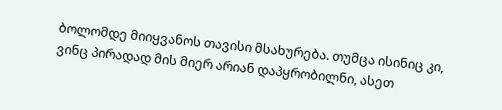ბოლომდე მიიყვანოს თავისი მსახურება. თუმცა ისინიც კი, ვინც პირადად მის მიერ არიან დაპყრობილნი, ასეთ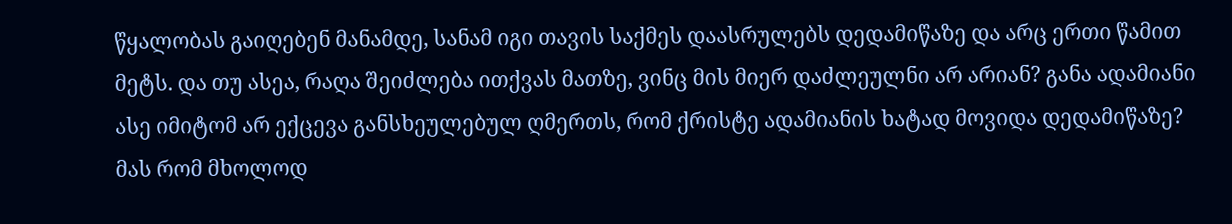წყალობას გაიღებენ მანამდე, სანამ იგი თავის საქმეს დაასრულებს დედამიწაზე და არც ერთი წამით მეტს. და თუ ასეა, რაღა შეიძლება ითქვას მათზე, ვინც მის მიერ დაძლეულნი არ არიან? განა ადამიანი ასე იმიტომ არ ექცევა განსხეულებულ ღმერთს, რომ ქრისტე ადამიანის ხატად მოვიდა დედამიწაზე? მას რომ მხოლოდ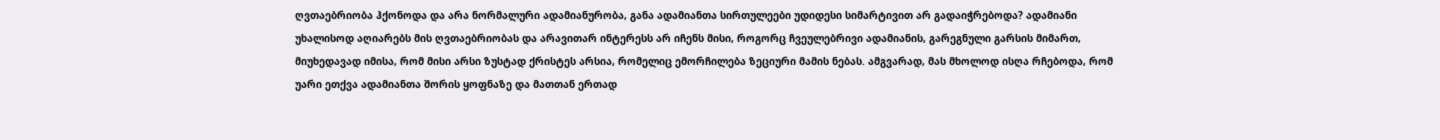ღვთაებრიობა ჰქონოდა და არა ნორმალური ადამიანურობა, განა ადამიანთა სირთულეები უდიდესი სიმარტივით არ გადაიჭრებოდა? ადამიანი უხალისოდ აღიარებს მის ღვთაებრიობას და არავითარ ინტერესს არ იჩენს მისი, როგორც ჩვეულებრივი ადამიანის, გარეგნული გარსის მიმართ, მიუხედავად იმისა, რომ მისი არსი ზუსტად ქრისტეს არსია, რომელიც ემორჩილება ზეციური მამის ნებას. ამგვარად, მას მხოლოდ ისღა რჩებოდა, რომ უარი ეთქვა ადამიანთა შორის ყოფნაზე და მათთან ერთად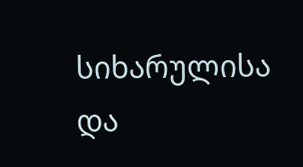სიხარულისა და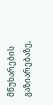მწუხარების გაზიარებაზე,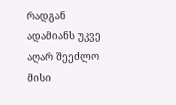რადგან ადამიანს უკვე აღარ შეეძლო მისი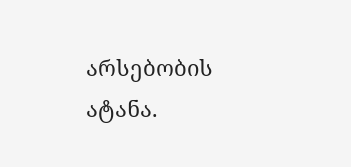არსებობის ატანა.